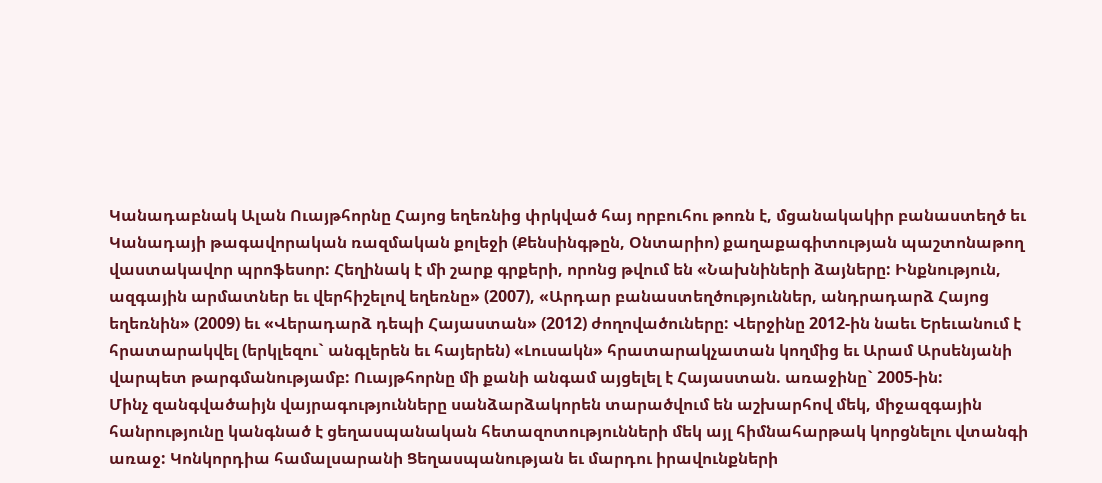Կանադաբնակ Ալան Ուայթհորնը Հայոց եղեռնից փրկված հայ որբուհու թոռն է, մցանակակիր բանաստեղծ եւ Կանադայի թագավորական ռազմական քոլեջի (Քենսինգթըն, Օնտարիո) քաղաքագիտության պաշտոնաթող վաստակավոր պրոֆեսոր: Հեղինակ է մի շարք գրքերի, որոնց թվում են «Նախնիների ձայները: Ինքնություն, ազգային արմատներ եւ վերհիշելով եղեռնը» (2007), «Արդար բանաստեղծություններ, անդրադարձ Հայոց եղեռնին» (2009) եւ «Վերադարձ դեպի Հայաստան» (2012) ժողովածուները: Վերջինը 2012-ին նաեւ Երեւանում է հրատարակվել (երկլեզու` անգլերեն եւ հայերեն) «Լուսակն» հրատարակչատան կողմից եւ Արամ Արսենյանի վարպետ թարգմանությամբ: Ուայթհորնը մի քանի անգամ այցելել է Հայաստան. առաջինը` 2005-ին:
Մինչ զանգվածաիյն վայրագությունները սանձարձակորեն տարածվում են աշխարհով մեկ, միջազգային հանրությունը կանգնած է ցեղասպանական հետազոտությունների մեկ այլ հիմնահարթակ կորցնելու վտանգի առաջ: Կոնկորդիա համալսարանի Ցեղասպանության եւ մարդու իրավունքների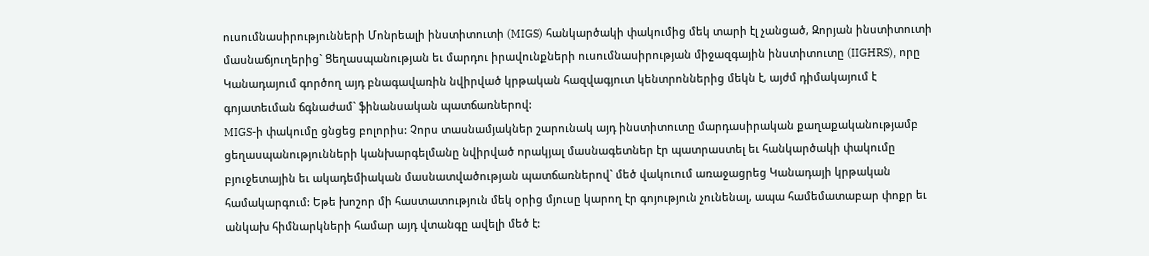ուսումնասիրությունների Մոնրեալի ինստիտուտի (MIGS) հանկարծակի փակումից մեկ տարի էլ չանցած, Զորյան ինստիտուտի մասնաճյուղերից` Ցեղասպանության եւ մարդու իրավունքների ուսումնասիրության միջազգային ինստիտուտը (IIGHRS), որը Կանադայում գործող այդ բնագավառին նվիրված կրթական հազվագյուտ կենտրոններից մեկն է, այժմ դիմակայում է գոյատեւման ճգնաժամ` ֆինանսական պատճառներով:
MIGS-ի փակումը ցնցեց բոլորիս: Չորս տասնամյակներ շարունակ այդ ինստիտուտը մարդասիրական քաղաքականությամբ ցեղասպանությունների կանխարգելմանը նվիրված որակյալ մասնագետներ էր պատրաստել եւ հանկարծակի փակումը բյուջետային եւ ակադեմիական մասնատվածության պատճառներով` մեծ վակուում առաջացրեց Կանադայի կրթական համակարգում: Եթե խոշոր մի հաստատություն մեկ օրից մյուսը կարող էր գոյություն չունենալ, ապա համեմատաբար փոքր եւ անկախ հիմնարկների համար այդ վտանգը ավելի մեծ է: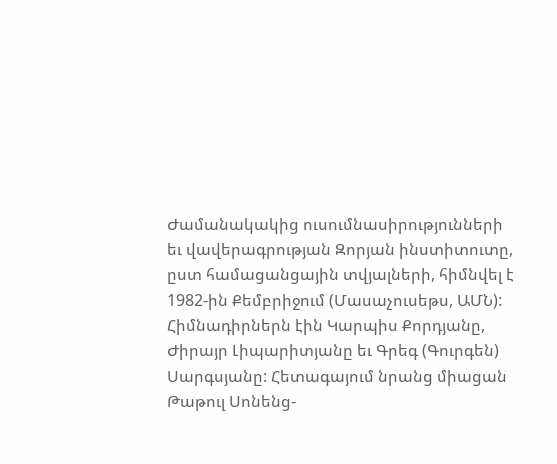Ժամանակակից ուսումնասիրությունների եւ վավերագրության Զորյան ինստիտուտը, ըստ համացանցային տվյալների, հիմնվել է 1982-ին Քեմբրիջում (Մասաչուսեթս, ԱՄՆ): Հիմնադիրներն էին Կարպիս Քորդյանը, Ժիրայր Լիպարիտյանը եւ Գրեգ (Գուրգեն) Սարգսյանը: Հետագայում նրանց միացան Թաթուլ Սոնենց-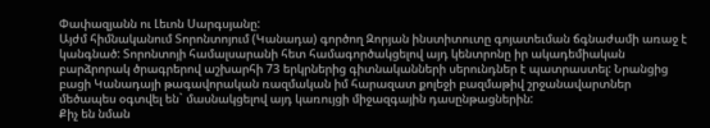Փափազյանն ու Լեւոն Սարգսյանը:
Այժմ հիմնականում Տորոնտոյում (Կանադա) գործող Զորյան ինստիտուտը գոյատեւման ճգնաժամի առաջ է կանգնած: Տորոնտոյի համալսարանի հետ համագործակցելով այդ կենտրոնը իր ակադեմիական բարձրորակ ծրագրերով աշխարհի 73 երկրներից գիտնականների սերունդներ է պատրաստել: Նրանցից բացի Կանադայի թագավորական ռազմական իմ հարազատ քոլեջի բազմաթիվ շրջանավարտներ մեծապես օգտվել են` մասնակցելով այդ կառույցի միջազգային դասընթացներին:
Քիչ են նման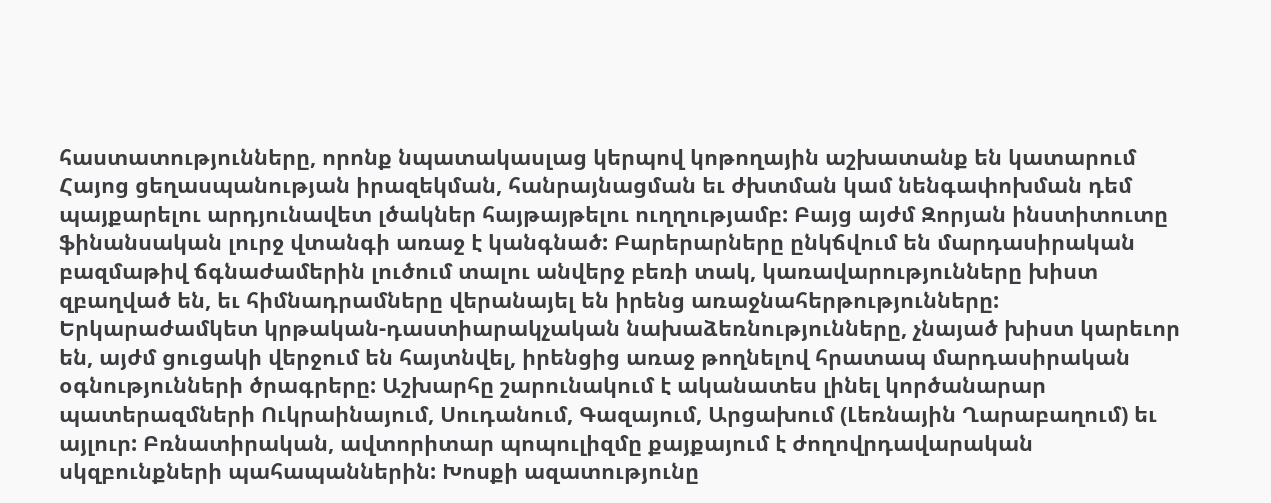հաստատությունները, որոնք նպատակասլաց կերպով կոթողային աշխատանք են կատարում Հայոց ցեղասպանության իրազեկման, հանրայնացման եւ ժխտման կամ նենգափոխման դեմ պայքարելու արդյունավետ լծակներ հայթայթելու ուղղությամբ: Բայց այժմ Զորյան ինստիտուտը ֆինանսական լուրջ վտանգի առաջ է կանգնած: Բարերարները ընկճվում են մարդասիրական բազմաթիվ ճգնաժամերին լուծում տալու անվերջ բեռի տակ, կառավարությունները խիստ զբաղված են, եւ հիմնադրամները վերանայել են իրենց առաջնահերթությունները: Երկարաժամկետ կրթական-դաստիարակչական նախաձեռնությունները, չնայած խիստ կարեւոր են, այժմ ցուցակի վերջում են հայտնվել, իրենցից առաջ թողնելով հրատապ մարդասիրական օգնությունների ծրագրերը: Աշխարհը շարունակում է ականատես լինել կործանարար պատերազմների Ուկրաինայում, Սուդանում, Գազայում, Արցախում (Լեռնային Ղարաբաղում) եւ այլուր: Բռնատիրական, ավտորիտար պոպուլիզմը քայքայում է ժողովրդավարական սկզբունքների պահապաններին: Խոսքի ազատությունը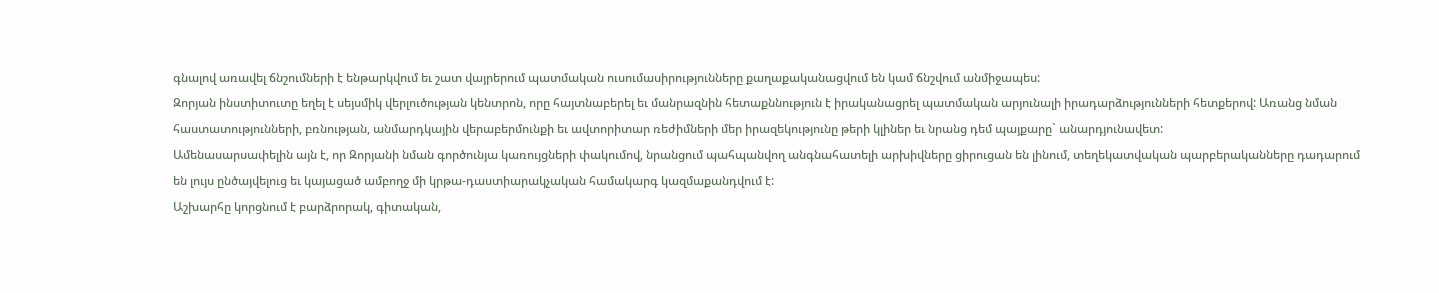գնալով առավել ճնշումների է ենթարկվում եւ շատ վայրերում պատմական ուսումասիրությունները քաղաքականացվում են կամ ճնշվում անմիջապես:
Զորյան ինստիտուտը եղել է սեյսմիկ վերլուծության կենտրոն, որը հայտնաբերել եւ մանրազնին հետաքննություն է իրականացրել պատմական արյունալի իրադարձությունների հետքերով: Առանց նման հաստատությունների, բռնության, անմարդկային վերաբերմունքի եւ ավտորիտար ռեժիմների մեր իրազեկությունը թերի կլիներ եւ նրանց դեմ պայքարը` անարդյունավետ:
Ամենասարսափելին այն է, որ Զորյանի նման գործունյա կառույցների փակումով, նրանցում պահպանվող անգնահատելի արխիվները ցիրուցան են լինում, տեղեկատվական պարբերականները դադարում են լույս ընծայվելուց եւ կայացած ամբողջ մի կրթա-դաստիարակչական համակարգ կազմաքանդվում է:
Աշխարհը կորցնում է բարձրորակ, գիտական,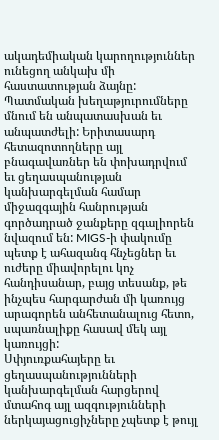ակադեմիական կարողություններ ունեցող անկախ մի հաստատության ձայնը: Պատմական խեղաթյուրումները մնում են անպատասխան եւ անպատժելի: Երիտասարդ հետազոտողները այլ բնագավառներ են փոխադրվում եւ ցեղասպանության կանխարգելման համար միջազգային հանրության գործադրած ջանքերը զգալիորեն նվազում են: MIGS-ի փակումը պետք է ահազանգ հնչեցներ եւ ուժերը միավորելու կոչ հանդիսանար, բայց տեսանք, թե ինչպես հարգարժան մի կառույց արագորեն անհետանալուց հետո, սպառնալիքը հասավ մեկ այլ կառույցի:
Սփյուռքահայերը եւ ցեղասպանությունների կանխարգելման հարցերով մտահոգ այլ ազգությունների ներկայացուցիչները չպետք է թույլ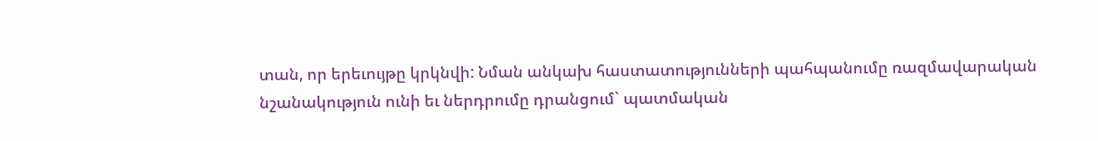տան, որ երեւույթը կրկնվի: Նման անկախ հաստատությունների պահպանումը ռազմավարական նշանակություն ունի եւ ներդրումը դրանցում` պատմական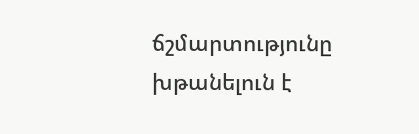ճշմարտությունը խթանելուն է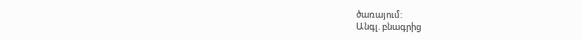ծառայում:
Անգլ. բնագրից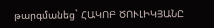թարգմանեց` ՀԱԿՈԲ ԾՈՒԼԻԿՅԱՆԸ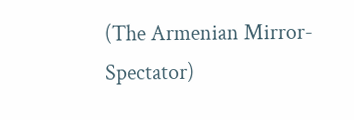(The Armenian Mirror-Spectator)